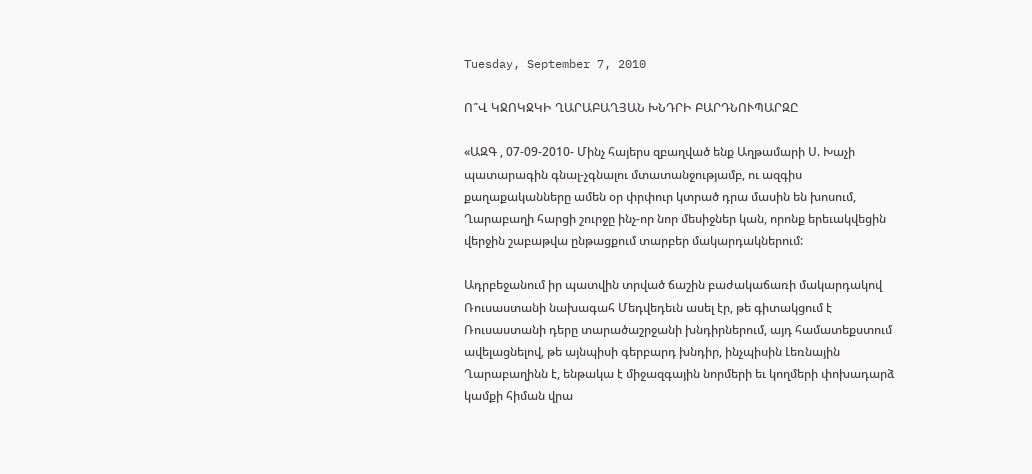Tuesday, September 7, 2010

Ո՞Վ ԿՋՈԿՋԿԻ ՂԱՐԱԲԱՂՅԱՆ ԽՆԴՐԻ ԲԱՐԴՆՈՒՊԱՐԶԸ

«ԱԶԳ , 07-09-2010- Մինչ հայերս զբաղված ենք Աղթամարի Ս. Խաչի պատարագին գնալ-չգնալու մտատանջությամբ, ու ազգիս քաղաքականները ամեն օր փրփուր կտրած դրա մասին են խոսում, Ղարաբաղի հարցի շուրջը ինչ-որ նոր մեսիջներ կան, որոնք երեւակվեցին վերջին շաբաթվա ընթացքում տարբեր մակարդակներում:

Ադրբեջանում իր պատվին տրված ճաշին բաժակաճառի մակարդակով Ռուսաստանի նախագահ Մեդվեդեւն ասել էր, թե գիտակցում է Ռուսաստանի դերը տարածաշրջանի խնդիրներում, այդ համատեքստում ավելացնելով, թե այնպիսի գերբարդ խնդիր, ինչպիսին Լեռնային Ղարաբաղինն է, ենթակա է միջազգային նորմերի եւ կողմերի փոխադարձ կամքի հիման վրա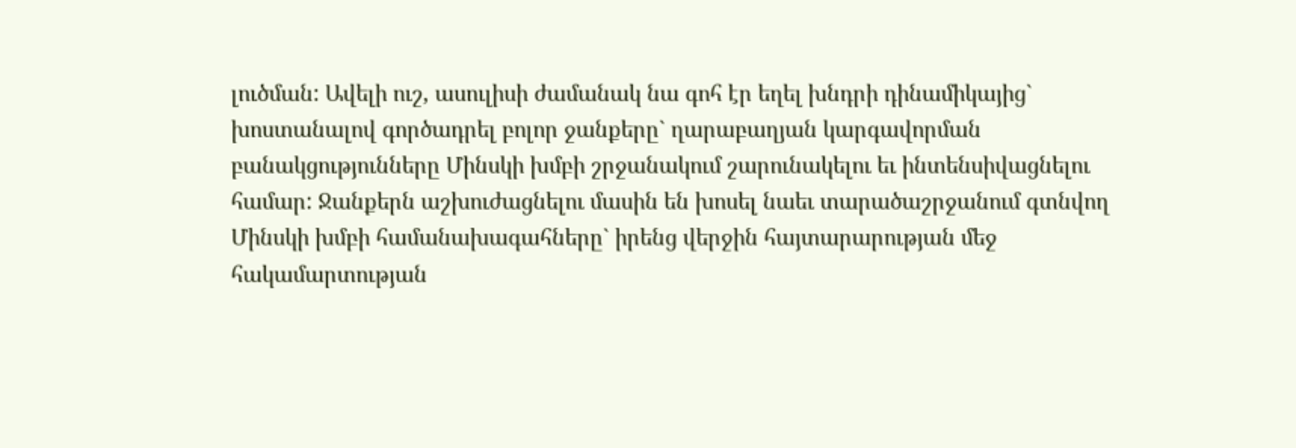լուծման: Ավելի ուշ, ասուլիսի ժամանակ նա գոհ էր եղել խնդրի դինամիկայից` խոստանալով գործադրել բոլոր ջանքերը` ղարաբաղյան կարգավորման բանակցությունները Մինսկի խմբի շրջանակում շարունակելու եւ ինտենսիվացնելու համար: Ջանքերն աշխուժացնելու մասին են խոսել նաեւ տարածաշրջանում գտնվող Մինսկի խմբի համանախագահները` իրենց վերջին հայտարարության մեջ հակամարտության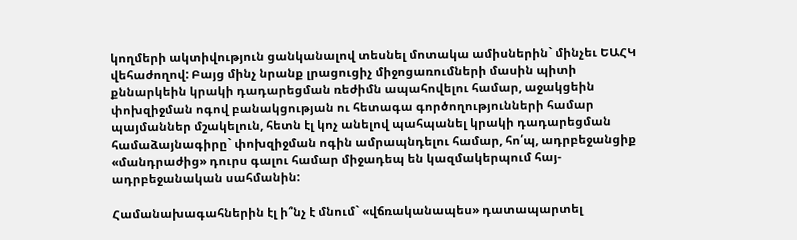կողմերի ակտիվություն ցանկանալով տեսնել մոտակա ամիսներին` մինչեւ ԵԱՀԿ վեհաժողով: Բայց մինչ նրանք լրացուցիչ միջոցառումների մասին պիտի քննարկեին կրակի դադարեցման ռեժիմն ապահովելու համար, աջակցեին փոխզիջման ոգով բանակցության ու հետագա գործողությունների համար պայմաններ մշակելուն, հետն էլ կոչ անելով պահպանել կրակի դադարեցման համաձայնագիրը` փոխզիջման ոգին ամրապնդելու համար, հո՛պ, ադրբեջանցիք «մանդրաժից» դուրս գալու համար միջադեպ են կազմակերպում հայ-ադրբեջանական սահմանին:

Համանախագահներին էլ ի՞նչ է մնում` «վճռականապես» դատապարտել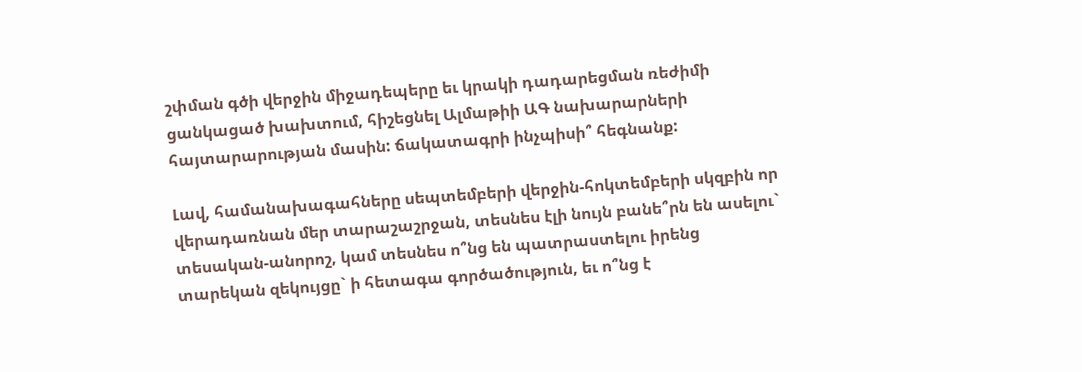շփման գծի վերջին միջադեպերը եւ կրակի դադարեցման ռեժիմի ցանկացած խախտում, հիշեցնել Ալմաթիի ԱԳ նախարարների հայտարարության մասին: ճակատագրի ինչպիսի՞ հեգնանք:

Լավ, համանախագահները սեպտեմբերի վերջին-հոկտեմբերի սկզբին որ վերադառնան մեր տարաշաշրջան, տեսնես էլի նույն բանե՞րն են ասելու` տեսական-անորոշ, կամ տեսնես ո՞նց են պատրաստելու իրենց տարեկան զեկույցը` ի հետագա գործածություն, եւ ո՞նց է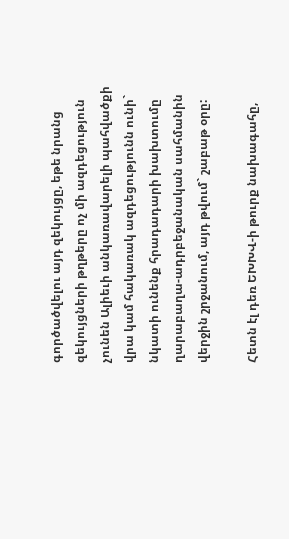գործածվելու այդ զեկույցը, եթե նրանց զեկույցների թղթերը ոչ մի ազդեցություն չունեն Ալիեւի անկառավարելի պահվածքի վրա կամ հակառակ ազդեցությունն ունի` նկատի ունենք հրադադարի խախտումը ղարաբաղա-ադրբեջանական սահմանին վերջին շրջանում, այդ թվում` շաբաթ օրը:

Հետն էլ դեռ ԵԽԽՎ-ի թուրք նախագահը,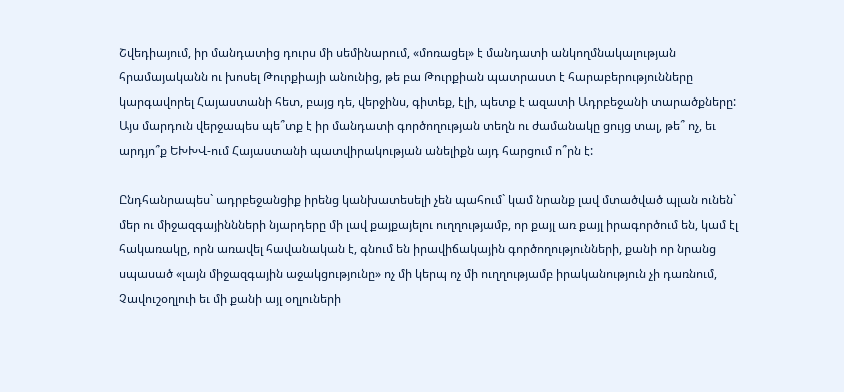Շվեդիայում, իր մանդատից դուրս մի սեմինարում, «մոռացել» է մանդատի անկողմնակալության հրամայականն ու խոսել Թուրքիայի անունից, թե բա Թուրքիան պատրաստ է հարաբերությունները կարգավորել Հայաստանի հետ, բայց դե, վերջինս, գիտեք, էլի, պետք է ազատի Ադրբեջանի տարածքները: Այս մարդուն վերջապես պե՞տք է իր մանդատի գործողության տեղն ու ժամանակը ցույց տալ, թե՞ ոչ, եւ արդյո՞ք ԵԽԽՎ-ում Հայաստանի պատվիրակության անելիքն այդ հարցում ո՞րն է:

Ընդհանրապես` ադրբեջանցիք իրենց կանխատեսելի չեն պահում` կամ նրանք լավ մտածված պլան ունեն` մեր ու միջազգայիննների նյարդերը մի լավ քայքայելու ուղղությամբ, որ քայլ առ քայլ իրագործում են, կամ էլ հակառակը, որն առավել հավանական է, գնում են իրավիճակային գործողությունների, քանի որ նրանց սպասած «լայն միջազգային աջակցությունը» ոչ մի կերպ ոչ մի ուղղությամբ իրականություն չի դառնում, Չավուշօղլուի եւ մի քանի այլ օղլուների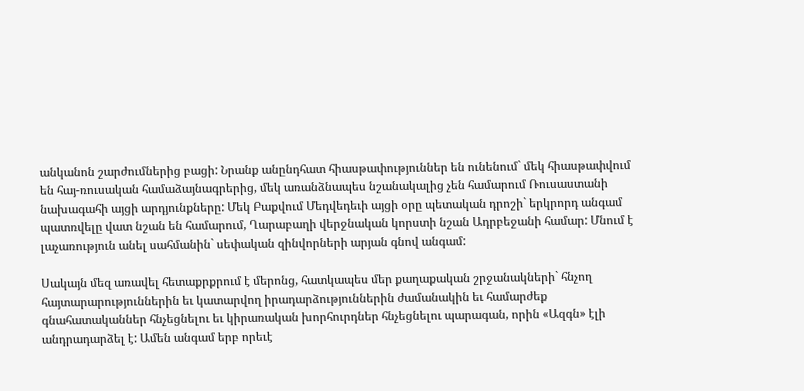անկանոն շարժումներից բացի: Նրանք անընդհատ հիասթափություններ են ունենում` մեկ հիասթափվում են հայ-ռուսական համաձայնագրերից, մեկ առանձնապես նշանակալից չեն համարում Ռուսաստանի նախագահի այցի արդյունքները: Մեկ Բաքվում Մեդվեդեւի այցի օրը պետական դրոշի` երկրորդ անգամ պատռվելը վատ նշան են համարում, Ղարաբաղի վերջնական կորստի նշան Ադրբեջանի համար: Մնում է լաչառություն անել սահմանին` սեփական զինվորների արյան գնով անգամ:

Սակայն մեզ առավել հետաքրքրում է մերոնց, հատկապես մեր քաղաքական շրջանակների` հնչող հայտարարություններին եւ կատարվող իրադարձություններին ժամանակին եւ համարժեք գնահատականներ հնչեցնելու եւ կիրառական խորհուրդներ հնչեցնելու պարագան, որին «Ազգն» էլի անդրադարձել է: Ամեն անգամ երբ որեւէ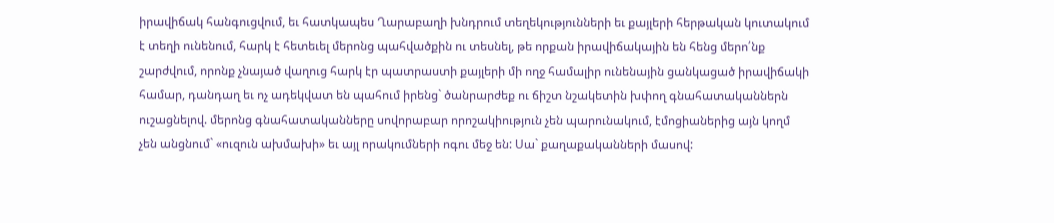իրավիճակ հանգուցվում, եւ հատկապես Ղարաբաղի խնդրում տեղեկությունների եւ քայլերի հերթական կուտակում է տեղի ունենում, հարկ է հետեւել մերոնց պահվածքին ու տեսնել, թե որքան իրավիճակային են հենց մերո՛նք շարժվում, որոնք չնայած վաղուց հարկ էր պատրաստի քայլերի մի ողջ համալիր ունենային ցանկացած իրավիճակի համար, դանդաղ եւ ոչ ադեկվատ են պահում իրենց` ծանրարժեք ու ճիշտ նշակետին խփող գնահատականներն ուշացնելով. մերոնց գնահատականները սովորաբար որոշակիություն չեն պարունակում, էմոցիաներից այն կողմ չեն անցնում` «ուզուն ախմախի» եւ այլ որակումների ոգու մեջ են: Սա` քաղաքականների մասով: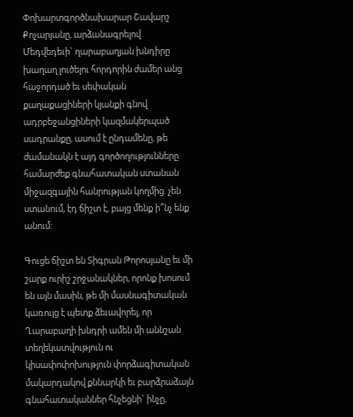Փոխարտգործնախարար Շավարշ Քոչարյանը, արձանագրելով Մեդվեդեւի` ղարաբաղյան խնդիրը խաղաղ լուծելու հորդորին ժամեր անց հաջորդած եւ սեփական քաղաքացիների կյանքի գնով ադրբեջանցիների կազմակերպած սադրանքը, ասում է ընդամենը, թե ժամանակն է այդ գործողությունները համարժեք գնահատական ստանան միջազգային հանրության կողմից. չեն ստանում, էդ ճիշտ է, բայց մենք ի՞նչ ենք անում:

Գուցե ճիշտ են Տիգրան Թորոսյանը եւ մի շարք ուրիշ շրջանակներ, որոնք խոսում են այն մասին, թե մի մասնագիտական կառույց է պետք ձեւավորել, որ Ղարաբաղի խնդրի ամեն մի աննշան տեղեկատվություն ու կիսափոփոխություն փորձագիտական մակարդակով քննարկի եւ բարձրաձայն գնահատականներ հնչեցնի` ինչը,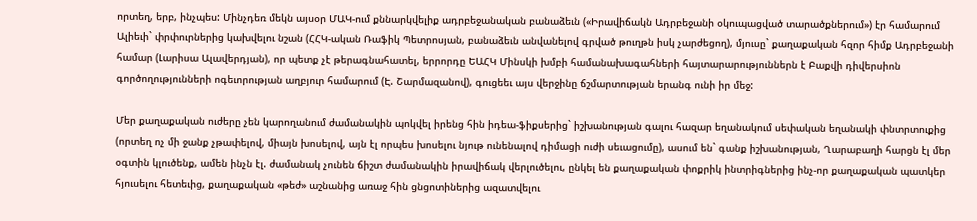որտեղ, երբ, ինչպես: Մինչդեռ մեկն այսօր ՄԱԿ-ում քննարկվելիք ադրբեջանական բանաձեւն («Իրավիճակն Ադրբեջանի օկուպացված տարածքներում») էր համարում Ալիեւի` փրփուրներից կախվելու նշան (ՀՀԿ-ական Ռաֆիկ Պետրոսյան, բանաձեւն անվանելով գրված թուղթն իսկ չարժեցող), մյուսը` քաղաքական հզոր հիմք Ադրբեջանի համար (Լարիսա Ալավերդյան), որ պետք չէ թերագնահատել, երրորդը ԵԱՀԿ Մինսկի խմբի համանախագահների հայտարարություններն է Բաքվի դիվերսիոն գործողությունների ոգեւորության աղբյուր համարում (Է. Շարմազանով), գուցեեւ այս վերջինը ճշմարտության երանգ ունի իր մեջ:

Մեր քաղաքական ուժերը չեն կարողանում ժամանակին պոկվել իրենց հին իդեա-ֆիքսերից` իշխանության գալու հազար եղանակում սեփական եղանակի փնտրտուքից (որտեղ ոչ մի ջանք չթափելով, միայն խոսելով, այն էլ որպես խոսելու նյութ ունենալով դիմացի ուժի սեւացումը), ասում են` գանք իշխանության, Ղարաբաղի հարցն էլ մեր օգտին կլուծենք, ամեն ինչն էլ. ժամանակ չունեն ճիշտ ժամանակին իրավիճակ վերլուծելու, ընկել են քաղաքական փոքրիկ ինտրիգներից ինչ-որ քաղաքական պատկեր հյուսելու հետեւից, քաղաքական «թեժ» աշնանից առաջ հին ցնցոտիներից ազատվելու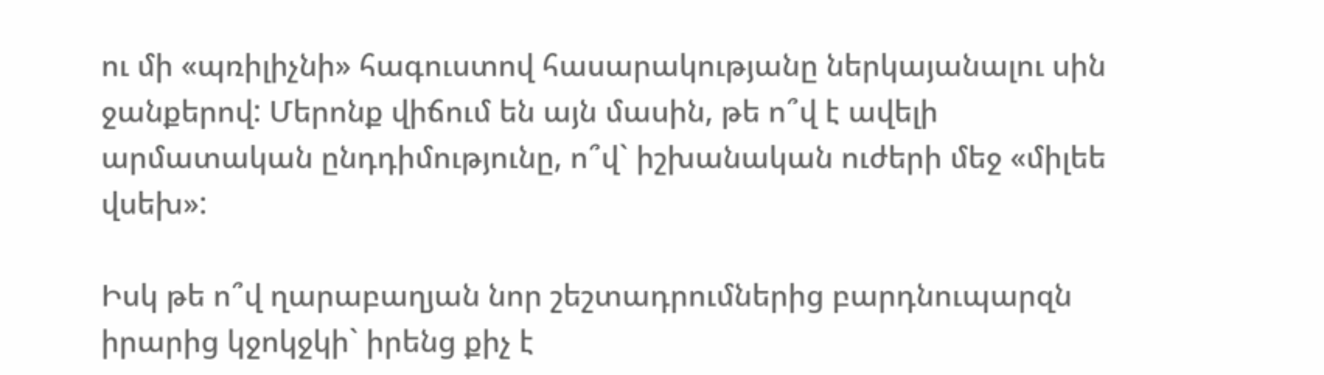ու մի «պռիլիչնի» հագուստով հասարակությանը ներկայանալու սին ջանքերով: Մերոնք վիճում են այն մասին, թե ո՞վ է ավելի արմատական ընդդիմությունը, ո՞վ` իշխանական ուժերի մեջ «միլեե վսեխ»:

Իսկ թե ո՞վ ղարաբաղյան նոր շեշտադրումներից բարդնուպարզն իրարից կջոկջկի` իրենց քիչ է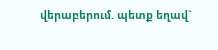վերաբերում. պետք եղավ`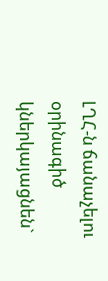ԼՂՀ-ն ճանաչելու օրինագիծ կներկայացնեն`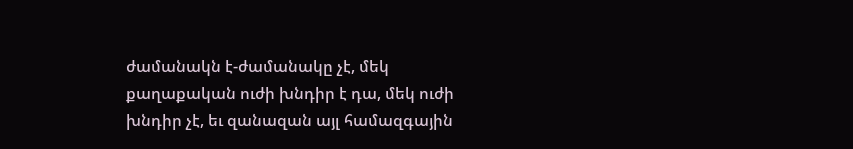ժամանակն է-ժամանակը չէ, մեկ քաղաքական ուժի խնդիր է դա, մեկ ուժի խնդիր չէ, եւ զանազան այլ համազգային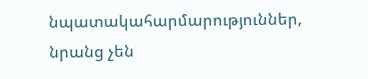նպատակահարմարություններ, նրանց չեն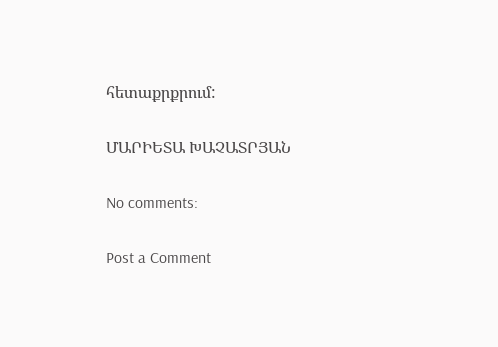հետաքրքրում:

ՄԱՐԻԵՏԱ ԽԱՉԱՏՐՅԱՆ

No comments:

Post a Comment